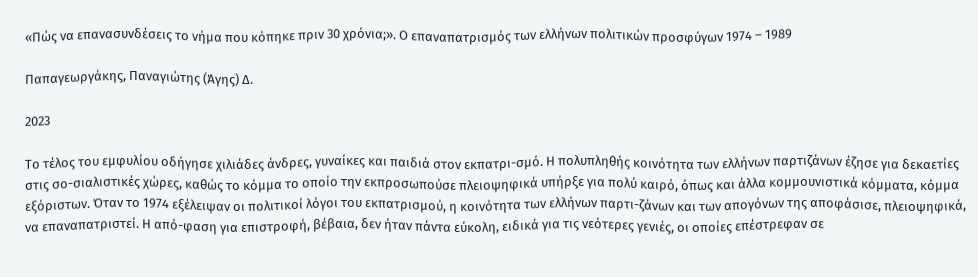«Πώς να επανασυνδέσεις το νήμα που κόπηκε πριν 30 χρόνια;». Ο επαναπατρισμός των ελλήνων πολιτικών προσφύγων 1974 – 1989

Παπαγεωργάκης, Παναγιώτης (Άγης) Δ.

2023

Το τέλος του εμφυλίου οδήγησε χιλιάδες άνδρες, γυναίκες και παιδιά στον εκπατρι-σμό. Η πολυπληθής κοινότητα των ελλήνων παρτιζάνων έζησε για δεκαετίες στις σο-σιαλιστικές χώρες, καθώς το κόμμα το οποίο την εκπροσωπούσε πλειοψηφικά υπήρξε για πολύ καιρό, όπως και άλλα κομμουνιστικά κόμματα, κόμμα εξόριστων. Όταν το 1974 εξέλειψαν οι πολιτικοί λόγοι του εκπατρισμού, η κοινότητα των ελλήνων παρτι-ζάνων και των απογόνων της αποφάσισε, πλειοψηφικά, να επαναπατριστεί. Η από-φαση για επιστροφή, βέβαια, δεν ήταν πάντα εύκολη, ειδικά για τις νεότερες γενιές, οι οποίες επέστρεφαν σε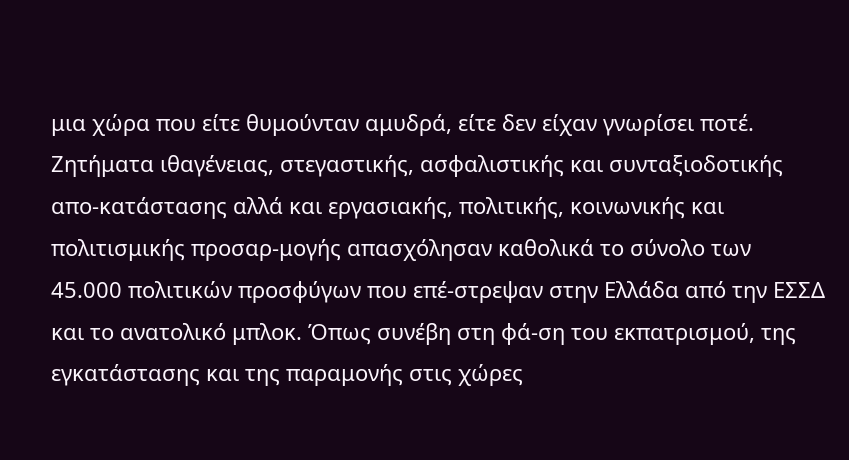μια χώρα που είτε θυμούνταν αμυδρά, είτε δεν είχαν γνωρίσει ποτέ. Ζητήματα ιθαγένειας, στεγαστικής, ασφαλιστικής και συνταξιοδοτικής απο-κατάστασης αλλά και εργασιακής, πολιτικής, κοινωνικής και πολιτισμικής προσαρ-μογής απασχόλησαν καθολικά το σύνολο των 45.000 πολιτικών προσφύγων που επέ-στρεψαν στην Ελλάδα από την ΕΣΣΔ και το ανατολικό μπλοκ. Όπως συνέβη στη φά-ση του εκπατρισμού, της εγκατάστασης και της παραμονής στις χώρες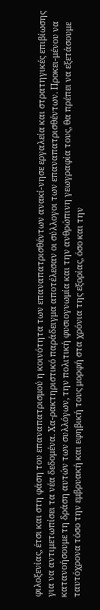φιλοξενίας, έτσι και στη φάση του επαναπατρισμού η κοινότητα των επαναπατρισθέντων ανακί-νησε εργαλεία και στρατηγικές επιβίωσης για να αντιμετωπίσει τα νέα δεδομένα. Χα-ρακτηριστικό παράδειγμα αποτέλεσαν οι σύλλογοι των επαναπατρισθέντων. Προκει-μένου να κατανοήσουμε τη δράση αυτών των συλλόγων, την πολιτική φυσιογνωμία και την ανθρώπινη γεωγραφία τους, θα πρέπει να εξετάσουμε ταυτόχρονα τόσο την εμβρυακή και εφηβική τους μορφή στα χρόνια της εξορίας, όσο και την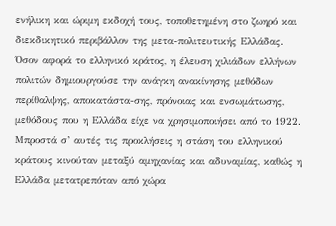ενήλικη και ώριμη εκδοχή τους, τοποθετημένη στο ζωηρό και διεκδικητικό περιβάλλον της μετα-πολιτευτικής Ελλάδας. Όσον αφορά το ελληνικό κράτος, η έλευση χιλιάδων ελλήνων πολιτών δημιουργούσε την ανάγκη ανακίνησης μεθόδων περίθαλψης, αποκατάστα-σης, πρόνοιας και ενσωμάτωσης, μεθόδους που η Ελλάδα είχε να χρησιμοποιήσει από το 1922. Μπροστά σ’ αυτές τις προκλήσεις η στάση του ελληνικού κράτους κινούταν μεταξύ αμηχανίας και αδυναμίας, καθώς η Ελλάδα μετατρεπόταν από χώρα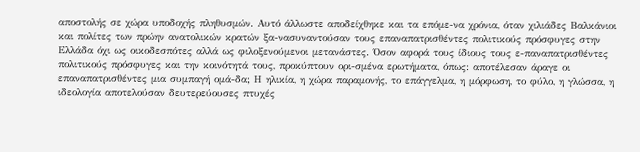αποστολής σε χώρα υποδοχής πληθυσμών. Αυτό άλλωστε αποδείχθηκε και τα επόμε-να χρόνια, όταν χιλιάδες Βαλκάνιοι και πολίτες των πρώην ανατολικών κρατών ξα-νασυναντούσαν τους επαναπατρισθέντες πολιτικούς πρόσφυγες στην Ελλάδα όχι ως οικοδεσπότες αλλά ως φιλοξενούμενοι μετανάστες. Όσον αφορά τους ίδιους τους ε-παναπατρισθέντες πολιτικούς πρόσφυγες και την κοινότητά τους, προκύπτουν ορι-σμένα ερωτήματα, όπως: αποτέλεσαν άραγε οι επαναπατρισθέντες μια συμπαγή ομά-δα; Η ηλικία, η χώρα παραμονής, το επάγγελμα, η μόρφωση, το φύλο, η γλώσσα, η ιδεολογία αποτελούσαν δευτερεύουσες πτυχές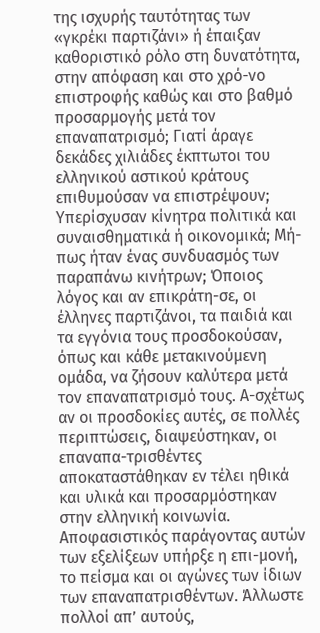της ισχυρής ταυτότητας των «γκρέκι παρτιζάνι» ή έπαιξαν καθοριστικό ρόλο στη δυνατότητα, στην απόφαση και στο χρό-νο επιστροφής καθώς και στο βαθμό προσαρμογής μετά τον επαναπατρισμό; Γιατί άραγε δεκάδες χιλιάδες έκπτωτοι του ελληνικού αστικού κράτους επιθυμούσαν να επιστρέψουν; Υπερίσχυσαν κίνητρα πολιτικά και συναισθηματικά ή οικονομικά; Μή-πως ήταν ένας συνδυασμός των παραπάνω κινήτρων; Όποιος λόγος και αν επικράτη-σε, οι έλληνες παρτιζάνοι, τα παιδιά και τα εγγόνια τους προσδοκούσαν, όπως και κάθε μετακινούμενη ομάδα, να ζήσουν καλύτερα μετά τον επαναπατρισμό τους. Α-σχέτως αν οι προσδοκίες αυτές, σε πολλές περιπτώσεις, διαψεύστηκαν, οι επαναπα-τρισθέντες αποκαταστάθηκαν εν τέλει ηθικά και υλικά και προσαρμόστηκαν στην ελληνική κοινωνία. Αποφασιστικός παράγοντας αυτών των εξελίξεων υπήρξε η επι-μονή, το πείσμα και οι αγώνες των ίδιων των επαναπατρισθέντων. Άλλωστε πολλοί απ’ αυτούς,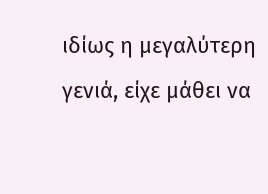ιδίως η μεγαλύτερη γενιά, είχε μάθει να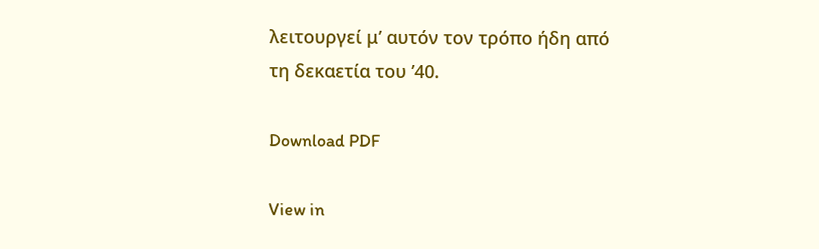λειτουργεί μ’ αυτόν τον τρόπο ήδη από τη δεκαετία του ’40.

Download PDF

View in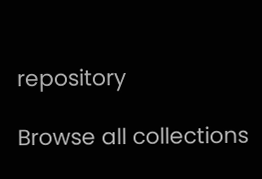repository

Browse all collections